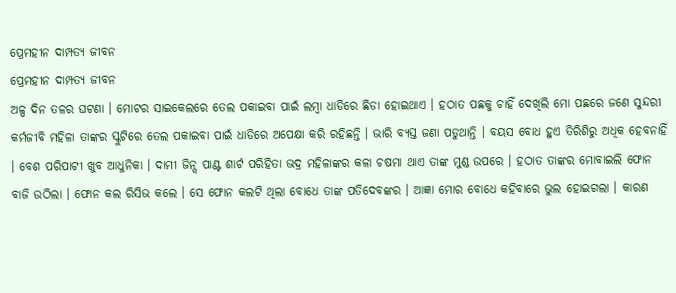ପ୍ରେମହୀନ ଦାମ୍ପତ୍ୟ ଜୀବନ
ପ୍ରେମହୀନ ଦାମ୍ପତ୍ୟ ଜୀବନ
ଅଳ୍ପ ଦିନ ତଳର ଘଟଣା । ମୋଟର ସାଇକେଲରେ ତେଲ ପକାଇବା ପାଇଁ ଲମ୍ବା ଧାଡିରେ ଛିଡା ହୋଇଥାଏ । ହଠାତ ପଛକୁ ଚାହିଁ ଦେଖିଲି ମୋ ପଛରେ ଜଣେ ସୁନ୍ଦରୀ କର୍ମଜୀବି ମହିଳା ତାଙ୍କର ସ୍କୁଟିରେ ତେଲ ପକାଇବା ପାଇଁ ଧାଡିରେ ଅପେକ୍ଷା କରି ରହିଛନ୍ତି । ଭାରି ବ୍ୟସ୍ତ ଜଣା ପଡୁଥାନ୍ତି । ବୟସ ବୋଧ ହୁଏ ତିରିଶିରୁ ଅଧିକ ହେବନାହିଁ । ବେଶ ପରିପାଟୀ ଖୁବ ଆଧୁନିକା । ଦାମୀ ଜିନ୍ସ ପାଣ୍ଟ ଶାର୍ଟ ପରିହିତା ଭଦ୍ର ମହିଳାଙ୍କର କଳା ଚଷମା ଥାଏ ତାଙ୍କ ମୁଣ୍ଡ ଉପରେ । ହଠାତ ତାଙ୍କର ମୋବାଇଲି ଫୋନ ବାଜି ଉଠିଲା । ଫୋନ କଲ ରିସିଭ କଲେ । ସେ ଫୋନ କଲଟି ଥିଲା ବୋଧେ ତାଙ୍କ ପତିଦେବଙ୍କର । ଆଜ୍ଞା ମୋର ବୋଧେ କହିବାରେ ଭୁଲ ହୋଇଗଲା । କାରଣ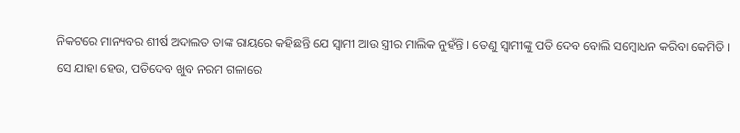ନିକଟରେ ମାନ୍ୟବର ଶୀର୍ଷ ଅଦାଲତ ତାଙ୍କ ରାୟରେ କହିଛନ୍ତି ଯେ ସ୍ୱାମୀ ଆଉ ସ୍ତ୍ରୀର ମାଲିକ ନୁହଁନ୍ତି । ତେଣୁ ସ୍ୱାମୀଙ୍କୁ ପତି ଦେବ ବୋଲି ସମ୍ବୋଧନ କରିବା କେମିତି ।
ସେ ଯାହା ହେଉ, ପତିଦେବ ଖୁବ ନରମ ଗଳାରେ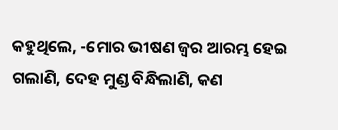କହୁଥିଲେ, -ମୋର ଭୀଷଣ ଜ୍ଵର ଆରମ୍ଭ ହେଇ ଗଲାଣି, ଦେହ ମୁଣ୍ଡ ବିନ୍ଧିଲାଣି, କଣ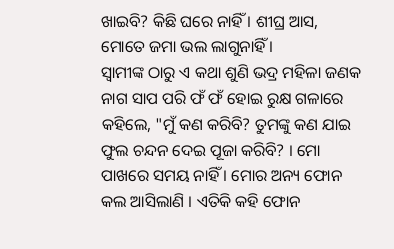ଖାଇବି? କିଛି ଘରେ ନାହିଁ । ଶୀଘ୍ର ଆସ, ମୋତେ ଜମା ଭଲ ଲାଗୁନାହିଁ ।
ସ୍ୱାମୀଙ୍କ ଠାରୁ ଏ କଥା ଶୁଣି ଭଦ୍ର ମହିଳା ଜଣକ ନାଗ ସାପ ପରି ଫଁ ଫଁ ହୋଇ ରୁକ୍ଷ ଗଳାରେ କହିଲେ, "ମୁଁ କଣ କରିବି? ତୁମଙ୍କୁ କଣ ଯାଇ ଫୁଲ ଚନ୍ଦନ ଦେଇ ପୂଜା କରିବି? । ମୋ ପାଖରେ ସମୟ ନାହିଁ । ମୋର ଅନ୍ୟ ଫୋନ କଲ ଆସିଲାଣି । ଏତିକି କହି ଫୋନ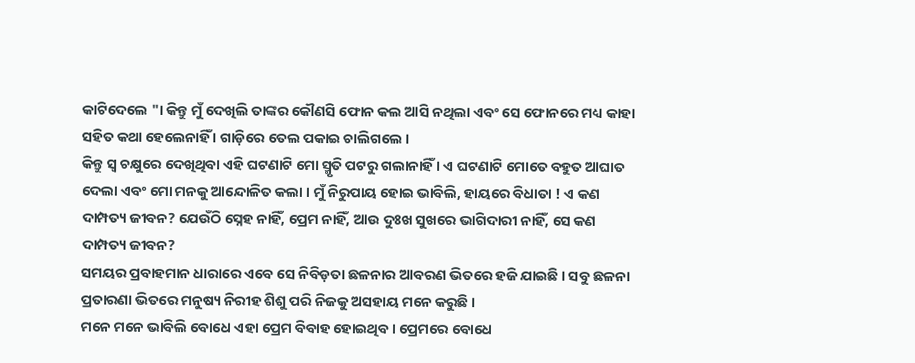କାଟିଦେଲେ "। କିନ୍ତୁ ମୁଁ ଦେଖିଲି ତାଙ୍କର କୌଣସି ଫୋନ କଲ ଆସି ନଥିଲା ଏବଂ ସେ ଫୋନରେ ମଧ୍ୟ କାହା ସହିତ କଥା ହେଲେନାହିଁ । ଗାଡ଼ିରେ ତେଲ ପକାଇ ଚାଲିଗଲେ ।
କିନ୍ତୁ ସ୍ଵ ଚକ୍ଷୁରେ ଦେଖିଥିବା ଏହି ଘଟଣାଟି ମୋ ସ୍ମୃତି ପଟରୁ ଗଲାନାହିଁ । ଏ ଘଟଣାଟି ମୋତେ ବହୁତ ଆଘାତ ଦେଲା ଏବଂ ମୋ ମନକୁ ଆନ୍ଦୋଳିତ କଲା । ମୁଁ ନିରୁପାୟ ହୋଇ ଭାବିଲି, ହାୟରେ ବିଧାତା ! ଏ କଣ ଦାମ୍ପତ୍ୟ ଜୀବନ? ଯେଉଁଠି ସ୍ନେହ ନାହିଁ, ପ୍ରେମ ନାହିଁ, ଆଉ ଦୁଃଖ ସୁଖରେ ଭାଗିଦାରୀ ନାହିଁ, ସେ କଣ ଦାମ୍ପତ୍ୟ ଜୀବନ?
ସମୟର ପ୍ରବାହମାନ ଧାରାରେ ଏବେ ସେ ନିବିଡ଼ତା ଛଳନାର ଆବରଣ ଭିତରେ ହଜି ଯାଇଛି । ସବୁ ଛଳନା ପ୍ରତାରଣା ଭିତରେ ମନୁଷ୍ୟ ନିରୀହ ଶିଶୁ ପରି ନିଜକୁ ଅସହାୟ ମନେ କରୁଛି ।
ମନେ ମନେ ଭାବିଲି ବୋଧେ ଏହା ପ୍ରେମ ବିବାହ ହୋଇଥିବ । ପ୍ରେମରେ ବୋଧେ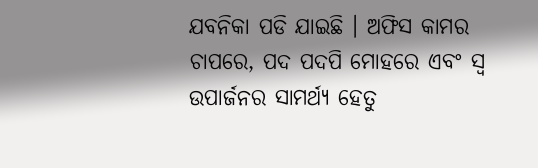ଯବନିକା ପଡି ଯାଇଛି । ଅଫିସ କାମର ଚାପରେ, ପଦ ପଦପି ମୋହରେ ଏବଂ ସ୍ୱ ଉପାର୍ଜନର ସାମର୍ଥ୍ୟ ହେତୁ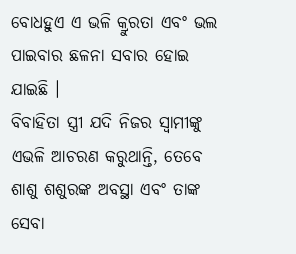ବୋଧହୁଏ ଏ ଭଳି କ୍ରୁରତା ଏବଂ ଭଲ ପାଇବାର ଛଳନା ସବାର ହୋଇ ଯାଇଛି ।
ବିବାହିତା ସ୍ତ୍ରୀ ଯଦି ନିଜର ସ୍ୱାମୀଙ୍କୁ ଏଭଳି ଆଚରଣ କରୁଥାନ୍ତି, ତେବେ ଶାଶୁ ଶଶୁରଙ୍କ ଅବସ୍ଥା ଏବଂ ତାଙ୍କ ସେବା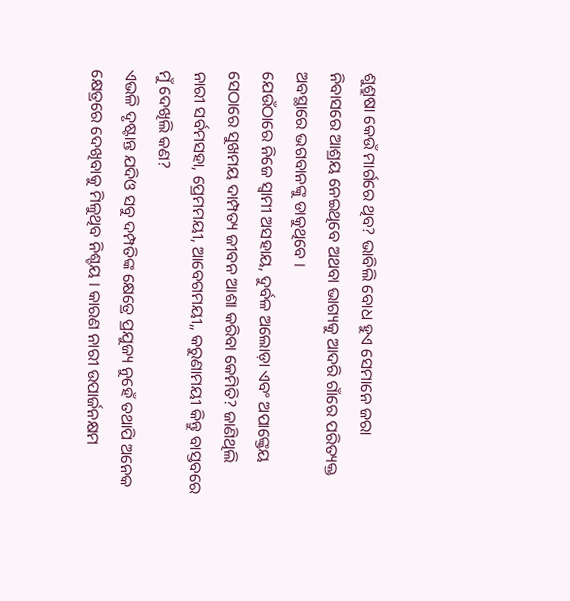ଶୁଶ୍ରୁଷା କେଉଁ ମାର୍ଗରେ ଥିବ? ଭାବିଲି ବୋଧ ହୁଏ ସେମାନେ ଜରା ନିବାସରେ ଆଶ୍ରୟ ନେଇଥିବେ ଅଥବା ଭାଗ୍ୟକୁ ଆଦରି ଗାଁରେ ପରିତ୍ୟକ୍ତ ଅବସ୍ଥାରେ ଭଗବାନଙ୍କୁ ଡାକୁଥିବେ ।
ଯେଉଁଠାରେ ନିଜେ ସ୍ୱାମୀ ଅସହାୟ, ଦୁର୍ବଳ ଅଲୋଡ଼ା ଏବଂ ଅପାଙ୍କ୍ତେୟ ସେଠାରେ ସୁଖମୟ ଦାମ୍ପତ୍ୟ ଜୀବନ ଆଶା କରିବା କେମିତି? ଜାଣିଥିଲି ନାରୀ ସର୍ବମସହା, ପ୍ରେମମୟୀ, ଆବେଗମୟୀ,, କରୁଣାମୟୀ କିନ୍ତୁ ବାସ୍ତବରେ ମୁଁ ଦେଖିଲି କଣ?
ଏଭଳି ଦୃଷ୍ଟାନ୍ତ ଯଦିଓ ସବୁ ଦମ୍ପତିଙ୍କ କ୍ଷେତ୍ରେ ପ୍ରଯୁଜ୍ୟ ନୁହେଁ ତଥାପି ଅନେକ କ୍ଷେତ୍ରରେ ଦେଖିବାକୁ ମିଳୁଥିବ ନିଶ୍ଚୟ । କାରଣ ନାରୀ ଉପାର୍ଜନକ୍ଷମ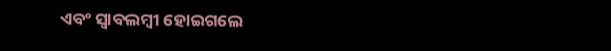ଏବଂ ସ୍ୱାବଲମ୍ବୀ ହୋଇଗଲେ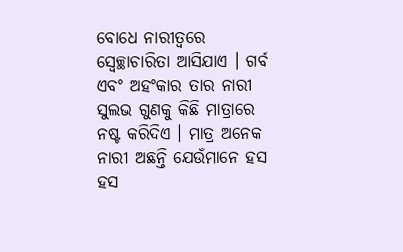ବୋଧେ ନାରୀତ୍ୱରେ ସ୍ୱେଚ୍ଛାଚାରିତା ଆସିଯାଏ । ଗର୍ବ ଏବଂ ଅହଂକାର ତାର ନାରୀ ସୁଲଭ ଗୁଣକୁ କିଛି ମାତ୍ରାରେ ନଷ୍ଟ କରିଦିଏ । ମାତ୍ର ଅନେକ ନାରୀ ଅଛନ୍ତି ଯେଉଁମାନେ ହସ ହସ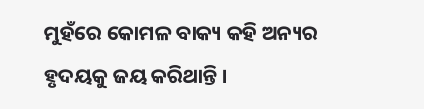ମୁହଁରେ କୋମଳ ବାକ୍ୟ କହି ଅନ୍ୟର ହୃଦୟକୁ ଜୟ କରିଥାନ୍ତି ।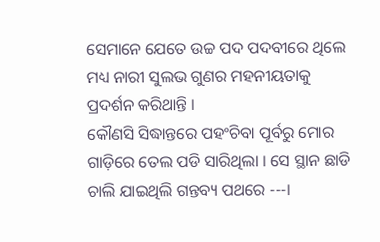ସେମାନେ ଯେତେ ଉଚ୍ଚ ପଦ ପଦବୀରେ ଥିଲେ ମଧ୍ୟ ନାରୀ ସୁଲଭ ଗୁଣର ମହନୀୟତାକୁ ପ୍ରଦର୍ଶନ କରିଥାନ୍ତି ।
କୌଣସି ସିଦ୍ଧାନ୍ତରେ ପହଂଚିବା ପୂର୍ବରୁ ମୋର ଗାଡ଼ିରେ ତେଲ ପଡି ସାରିଥିଲା । ସେ ସ୍ଥାନ ଛାଡି ଚାଲି ଯାଇଥିଲି ଗନ୍ତବ୍ୟ ପଥରେ ---।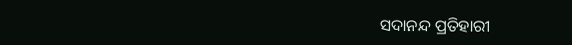ସଦାନନ୍ଦ ପ୍ରତିହାରୀ